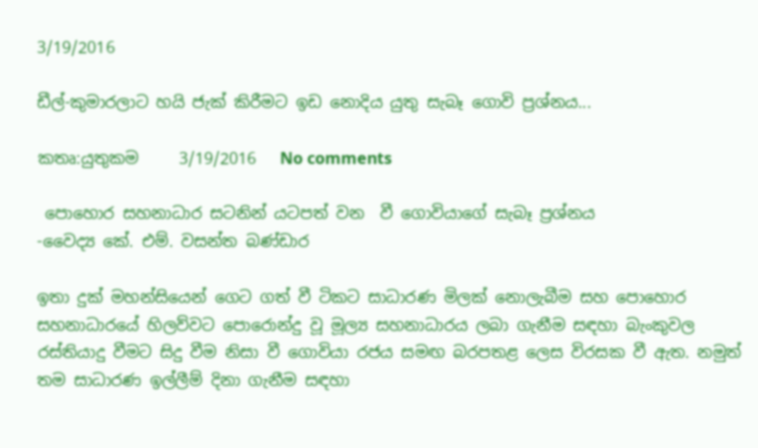3/19/2016

ඩීල්-කුමාරලාට හයි ජැක් කිරීමට ඉඩ නොදිය යුතු සැබෑ ගොවි ප්‍රශ්නය...

කතෘ:යුතුකම     3/19/2016   No comments

 පොහොර සහනාධාර සටනින් යටපත් වන  වී ගොවියාගේ සැබෑ ප්‍රශ්නය
-වෛද්‍ය කේ. එම්. වසන්ත බණ්‌ඩාර

ඉතා දුක්‌ මහන්සියෙන් ගෙට ගත් වී ටිකට සාධාරණ මිලක්‌ නොලැබීම සහ පොහොර සහනාධාරයේ හිලව්වට පොරොන්දු වූ මූල්‍ය සහනාධාරය ලබා ගැනීම සඳහා බැංකුවල රස්‌තියාදු වීමට සිදු වීම නිසා වී ගොවියා රජය සමඟ බරපතළ ලෙස විරසක වී ඇත. නමුත් තම සාධාරණ ඉල්ලීම් දිනා ගැනීම සඳහා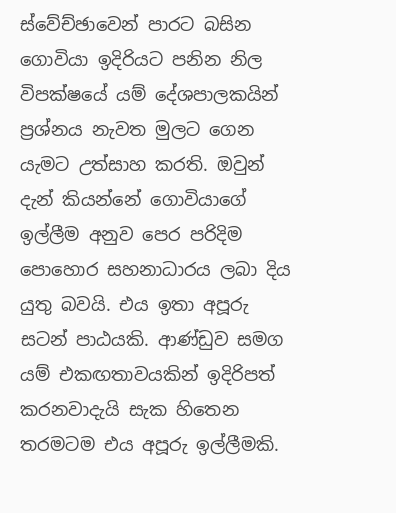ස්‌වේච්ඡාවෙන් පාරට බසින ගොවියා ඉදිරියට පනින නිල විපක්‌ෂයේ යම් දේශපාලකයින් ප්‍රශ්නය නැවත මුලට ගෙන යැමට උත්සාහ කරති. ඔවුන් දැන් කියන්නේ ගොවියාගේ ඉල්ලීම අනුව පෙර පරිදිම පොහොර සහනාධාරය ලබා දිය යුතු බවයි. එය ඉතා අපූරු සටන් පාඨයකි. ආණ්‌ඩුව සමග යම් එකඟතාවයකින් ඉදිරිපත් කරනවාදැයි සැක හිතෙන තරමටම එය අපූරු ඉල්ලීමකි.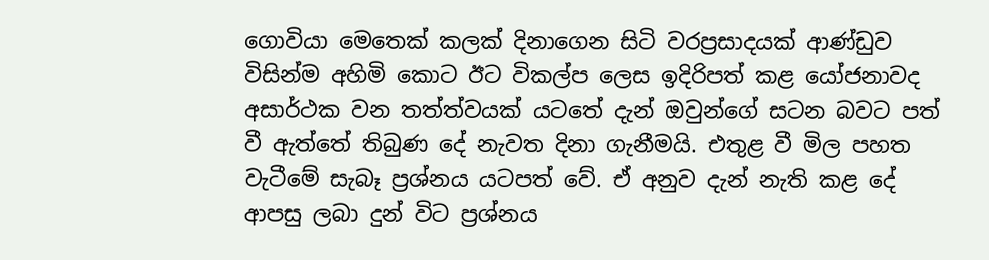ගොවියා මෙතෙක්‌ කලක්‌ දිනාගෙන සිටි වරප්‍රසාදයක්‌ ආණ්‌ඩුව විසින්ම අහිමි කොට ඊට විකල්ප ලෙස ඉදිරිපත් කළ යෝජනාවද අසාර්ථක වන තත්ත්වයක්‌ යටතේ දැන් ඔවුන්ගේ සටන බවට පත් වී ඇත්තේ තිබුණ දේ නැවත දිනා ගැනීමයි. එතුළ වී මිල පහත වැටීමේ සැබෑ ප්‍රශ්නය යටපත් වේ. ඒ අනුව දැන් නැති කළ දේ ආපසු ලබා දුන් විට ප්‍රශ්නය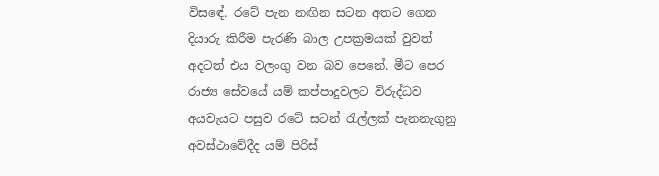විසඳේ. රටේ පැන නඟින සටන අතට ගෙන දියාරු කිරීම පැරණි බාල උපක්‍රමයක්‌ වුවත් අදටත් එය වලංගු වන බව පෙනේ. මීට පෙර රාජ්‍ය සේවයේ යම් කප්පාදුවලට විරුද්ධව අයවැයට පසුව රටේ සටන් රැල්ලක්‌ පැනනැගුනු අවස්‌ථාවේදීද යම් පිරිස්‌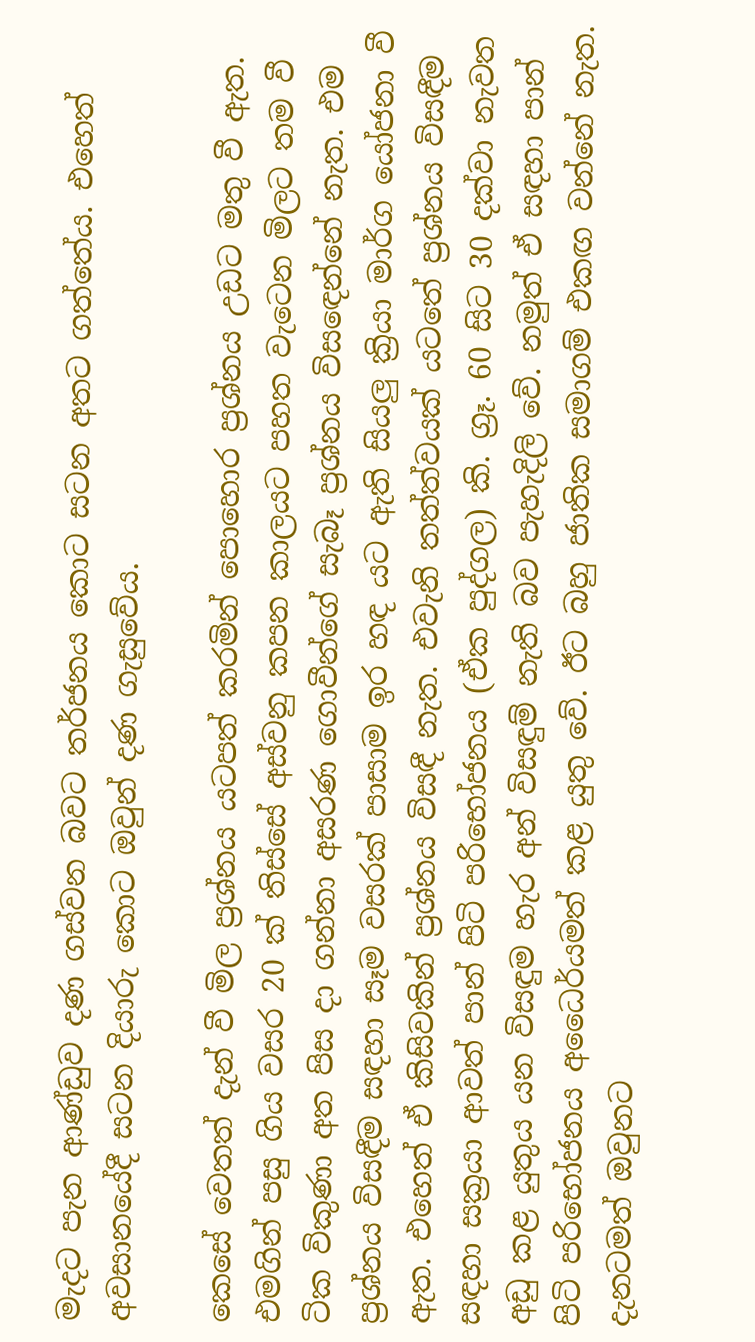මැදට පැන ආණ්‌ඩුව දණ ගස්‌වන බවට තර්ජනය කොට සටන අතට ගත්තේය. එහෙත් අවසානයේදී සටන දියාරු කොට ඔවුන් දණ ගැසුවේය.

කෙසේ වෙතත් දැන් වී මිල ප්‍රශ්නය යටපත් කරමින් පොහොර ප්‍රශ්නය උඩට මතු වී ඇත. එමගින් පසු ගිය වසර 20 ක්‌ තිස්‌සේ අස්‌වනු කපන කාලයට පහත වැටෙන මිලට තම වී ටික විකුණා අත පිස දා ගන්නා අසරණ ගොවීන්ගේ සැබෑ ප්‍රශ්නය විසඳෙන්නේ නැත. එම ප්‍රශ්නය විසඳීම සඳහා සෑම වසරක්‌ පාසාම ඉර හඳ යට ඇති සියලු ක්‍රියා මාර්ග යෝජනා වී ඇත. එහෙත් ඒ කිසිවකින් ප්‍රශ්නය විසඳී නැත. එවැනි තත්ත්වයක්‌ යටතේ ප්‍රශ්නය විසඳීම සඳහා සක්‍රයා ආවත් පාන් පිටි පරිභෝජනය (ඒක පුද්ගල) කි. ග්‍රෑ. 60 සිට 30 දක්‌වා නැවත අඩු කළ යුතුය යන විසඳුම හැර අන් විසඳුම් නැති බව පැහැදිලි වේ. නමුත් ඒ සඳහා පාන් පිටි පරිභෝජනය අධෛර්යමත් කළ යුතු වේ. ඊට බහු ජාතික සමාගම් එකඟ වන්නේ නැත. දැනටමත් ඔවුනට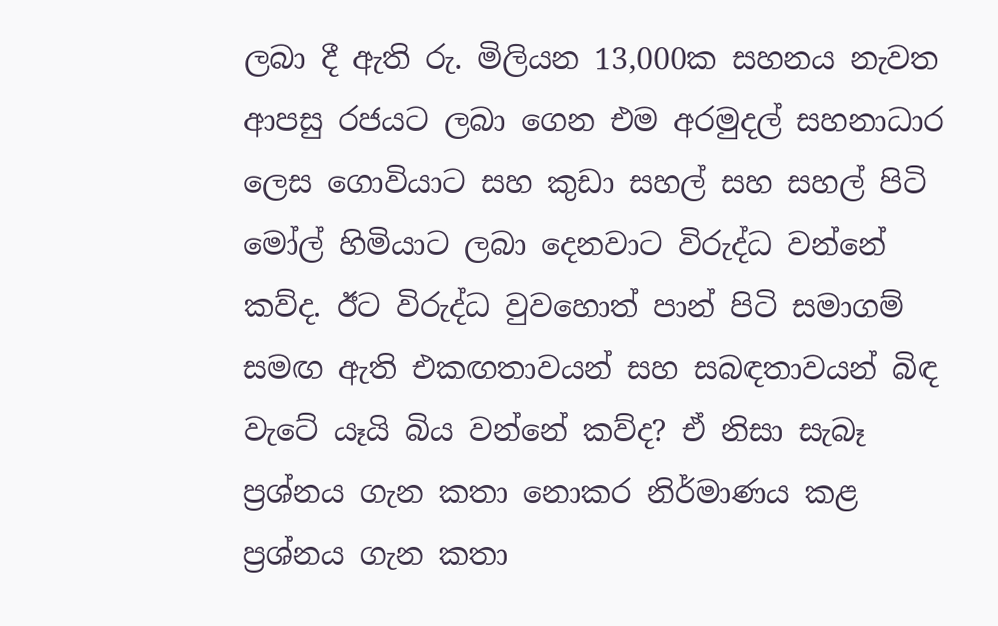ලබා දී ඇති රු. මිලියන 13,000ක සහනය නැවත ආපසු රජයට ලබා ගෙන එම අරමුදල් සහනාධාර ලෙස ගොවියාට සහ කුඩා සහල් සහ සහල් පිටි මෝල් හිමියාට ලබා දෙනවාට විරුද්ධ වන්නේ කව්ද. ඊට විරුද්ධ වුවහොත් පාන් පිටි සමාගම් සමඟ ඇති එකඟතාවයන් සහ සබඳතාවයන් බිඳ වැටේ යෑයි බිය වන්නේ කව්ද? ඒ නිසා සැබෑ ප්‍රශ්නය ගැන කතා නොකර නිර්මාණය කළ ප්‍රශ්නය ගැන කතා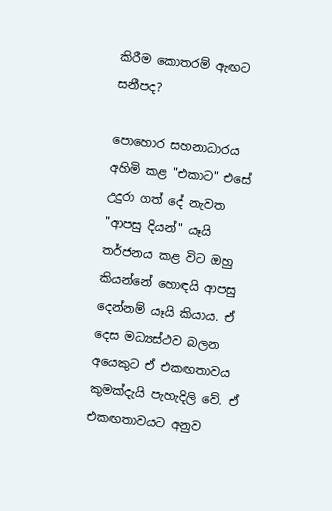කිරීම කොතරම් ඇඟට සනීපද?

පොහොර සහනාධාරය අහිමි කළ "එකාට" එසේ උදුරා ගත් දේ නැවත "ආපසු දියන්" යෑයි තර්ජනය කළ විට ඔහු කියන්නේ හොඳයි ආපසු දෙන්නම් යෑයි කියාය. ඒ දෙස මධ්‍යස්‌ථව බලන අයෙකුට ඒ එකඟතාවය කුමක්‌දැයි පැහැදිලි වේ. ඒ එකඟතාවයට අනුව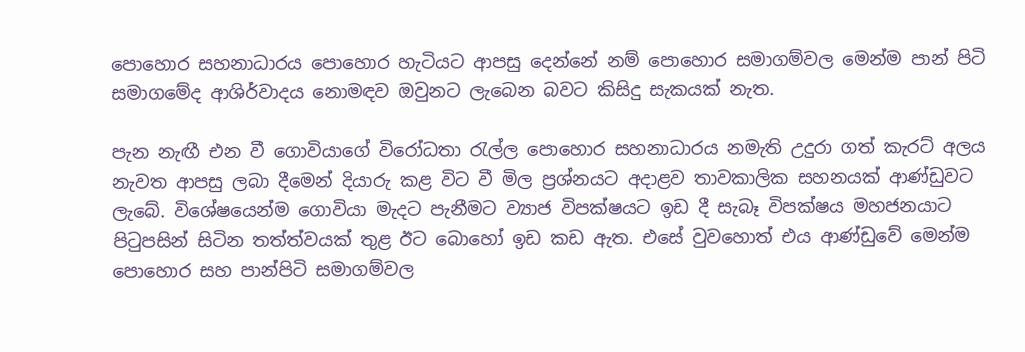පොහොර සහනාධාරය පොහොර හැටියට ආපසු දෙන්නේ නම් පොහොර සමාගම්වල මෙන්ම පාන් පිටි සමාගමේද ආශිර්වාදය නොමඳව ඔවුනට ලැබෙන බවට කිසිදු සැකයක්‌ නැත.

පැන නැඟී එන වී ගොවියාගේ විරෝධතා රැල්ල පොහොර සහනාධාරය නමැති උදුරා ගත් කැරට්‌ අලය නැවත ආපසු ලබා දීමෙන් දියාරු කළ විට වී මිල ප්‍රශ්නයට අදාළව තාවකාලික සහනයක්‌ ආණ්‌ඩුවට ලැබේ. විශේෂයෙන්ම ගොවියා මැදට පැනීමට ව්‍යාජ විපක්‌ෂයට ඉඩ දී සැබෑ විපක්‌ෂය මහජනයාට පිටුපසින් සිටින තත්ත්වයක්‌ තුළ ඊට බොහෝ ඉඩ කඩ ඇත. එසේ වුවහොත් එය ආණ්‌ඩුවේ මෙන්ම පොහොර සහ පාන්පිටි සමාගම්වල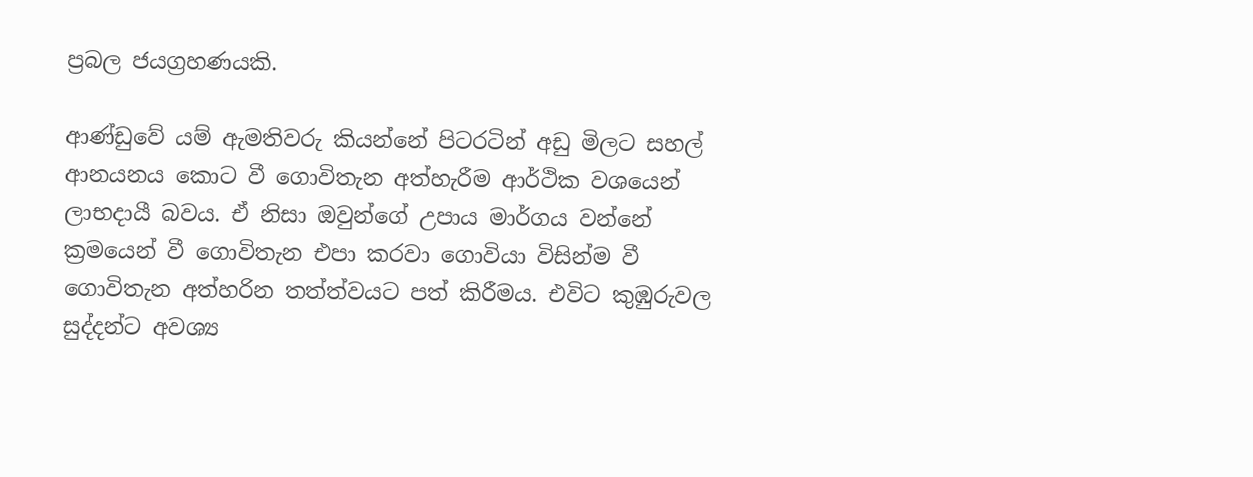ප්‍රබල ජයග්‍රහණයකි.

ආණ්‌ඩුවේ යම් ඇමතිවරු කියන්නේ පිටරටින් අඩු මිලට සහල් ආනයනය කොට වී ගොවිතැන අත්හැරීම ආර්ථික වශයෙන් ලාභදායී බවය. ඒ නිසා ඔවුන්ගේ උපාය මාර්ගය වන්නේ ක්‍රමයෙන් වී ගොවිතැන එපා කරවා ගොවියා විසින්ම වී ගොවිතැන අත්හරින තත්ත්වයට පත් කිරීමය. එවිට කුඹුරුවල සුද්දන්ට අවශ්‍ය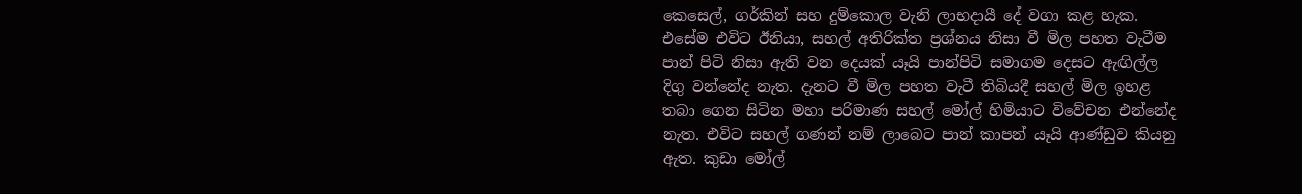කෙසෙල්, ගර්කින් සහ දුම්කොල වැනි ලාභදායී දේ වගා කළ හැක. එසේම එවිට ඊනියා, සහල් අතිරික්‌ත ප්‍රශ්නය නිසා වී මිල පහත වැටීම පාන් පිටි නිසා ඇති වන දෙයක්‌ යෑයි පාන්පිටි සමාගම දෙසට ඇඟිල්ල දිගු වන්නේද නැත. දැනට වී මිල පහත වැටී තිබියදී සහල් මිල ඉහළ තබා ගෙන සිටින මහා පරිමාණ සහල් මෝල් හිමියාට විවේචන එන්නේද නැත. එවිට සහල් ගණන් නම් ලාබෙට පාන් කාපන් යෑයි ආණ්‌ඩුව කියනු ඇත. කුඩා මෝල්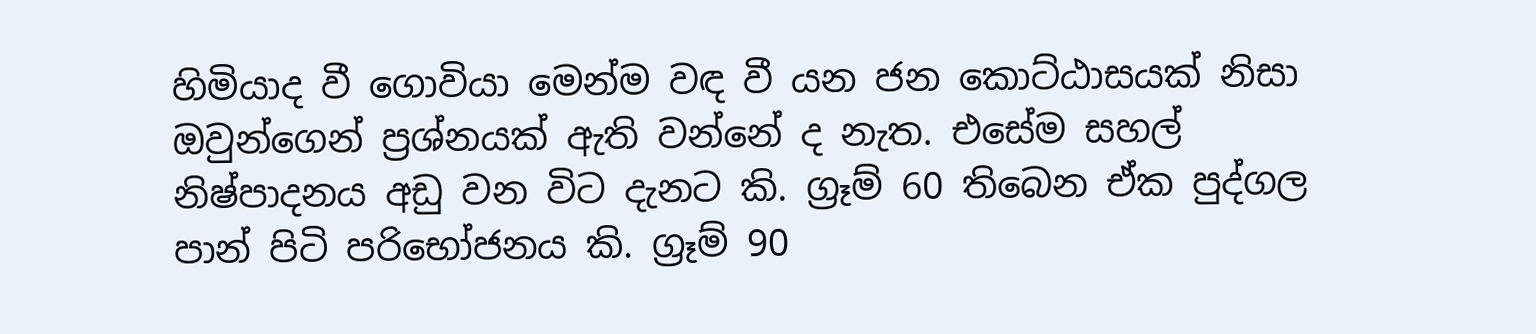හිමියාද වී ගොවියා මෙන්ම වඳ වී යන ජන කොට්‌ඨාසයක්‌ නිසා ඔවුන්ගෙන් ප්‍රශ්නයක්‌ ඇති වන්නේ ද නැත. එසේම සහල් නිෂ්පාදනය අඩු වන විට දැනට කි. ග්‍රෑම් 60 තිබෙන ඒක පුද්ගල පාන් පිටි පරිභෝජනය කි. ග්‍රෑම් 90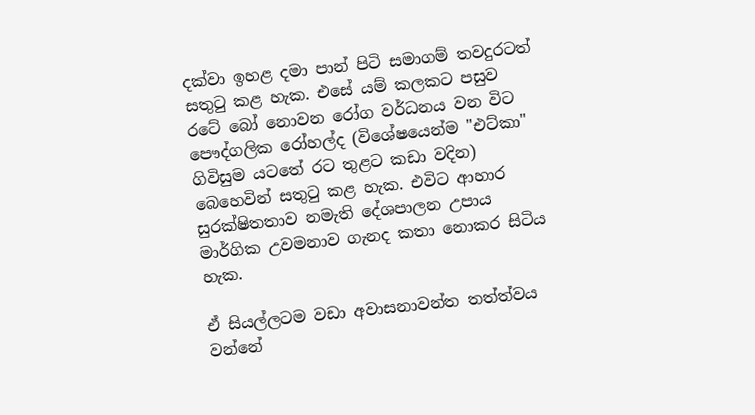දක්‌වා ඉහළ දමා පාන් පිටි සමාගම් තවදුරටත් සතුටු කළ හැක. එසේ යම් කලකට පසුව රටේ බෝ නොවන රෝග වර්ධනය වන විට පෞද්ගලික රෝහල්ද (විශේෂයෙන්ම "එට්‌කා" ගිවිසුම යටතේ රට තුළට කඩා වදින) බෙහෙවින් සතුටු කළ හැක. එවිට ආහාර සුරක්‌ෂිතතාව නමැති දේශපාලන උපාය මාර්ගික උවමනාව ගැනද කතා නොකර සිටිය හැක.

ඒ සියල්ලටම වඩා අවාසනාවන්ත තත්ත්වය වන්නේ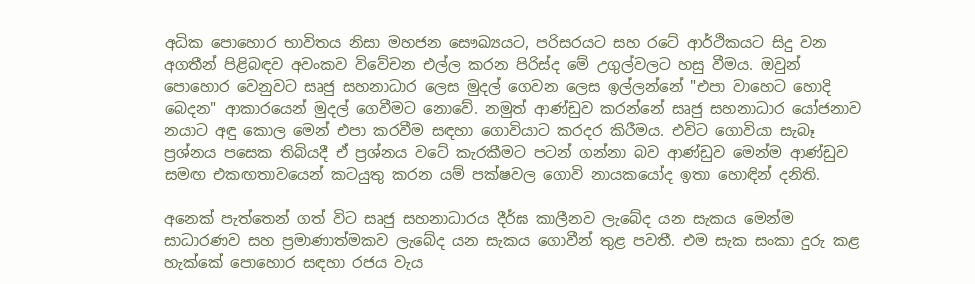අධික පොහොර භාවිතය නිසා මහජන සෞඛ්‍යයට, පරිසරයට සහ රටේ ආර්ථිකයට සිදු වන අගතීන් පිළිබඳව අවංකව විවේචන එල්ල කරන පිරිස්‌ද මේ උගුල්වලට හසු වීමය. ඔවුන් පොහොර වෙනුවට සෘජු සහනාධාර ලෙස මුදල් ගෙවන ලෙස ඉල්ලන්නේ "එපා වාහෙට හොදි බෙදන" ආකාරයෙන් මුදල් ගෙවීමට නොවේ. නමුත් ආණ්‌ඩුව කරන්නේ සෘජු සහනාධාර යෝජනාව නයාට අඳු කොල මෙන් එපා කරවීම සඳහා ගොවියාට කරදර කිරීමය. එවිට ගොවියා සැබෑ ප්‍රශ්නය පසෙක තිබියදී ඒ ප්‍රශ්නය වටේ කැරකීමට පටන් ගන්නා බව ආණ්‌ඩුව මෙන්ම ආණ්‌ඩුව සමඟ එකඟතාවයෙන් කටයුතු කරන යම් පක්‌ෂවල ගොවි නායකයෝද ඉතා හොඳින් දනිති.

අනෙක්‌ පැත්තෙන් ගත් විට සෘජු සහනාධාරය දීර්ඝ කාලීනව ලැබේද යන සැකය මෙන්ම සාධාරණව සහ ප්‍රමාණාත්මකව ලැබේද යන සැකය ගොවීන් තුළ පවතී. එම සැක සංකා දුරු කළ හැක්‌කේ පොහොර සඳහා රජය වැය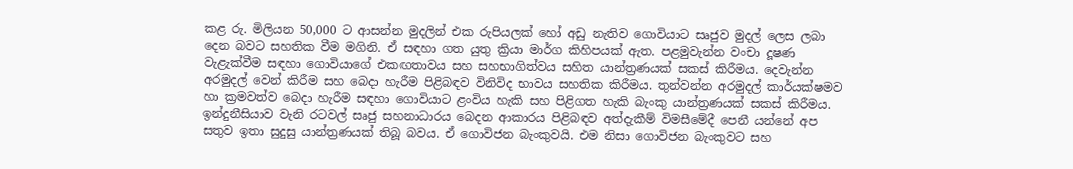කළ රු. මිලියන 50,000 ට ආසන්න මුදලින් එක රුපියලක්‌ හෝ අඩු නැතිව ගොවියාට සෘජුව මුදල් ලෙස ලබා දෙන බවට සහතික වීම මගිනි. ඒ සඳහා ගත යුතු ක්‍රියා මාර්ග කිහිපයක්‌ ඇත. පළමුවැන්න වංචා දූෂණ වැළැක්‌වීම සඳහා ගොවියාගේ එකඟතාවය සහ සහභාගිත්වය සහිත යාන්ත්‍රණයක්‌ සකස්‌ කිරීමය. දෙවැන්න අරමුදල් වෙන් කිරීම සහ බෙදා හැරීම පිළිබඳව විනිවිද භාවය සහතික කිරීමය. තුන්වන්න අරමුදල් කාර්යක්‌ෂමව හා ක්‍රමවත්ව බෙදා හැරීම සඳහා ගොවියාට ළංවිය හැකි සහ පිළිගත හැකි බැංකු යාන්ත්‍රණයක්‌ සකස්‌ කිරීමය. ඉන්දුනීසියාව වැනි රටවල් සෘජු සහනාධාරය බෙදන ආකාරය පිළිබඳව අත්දැකීම් විමසීමේදී පෙනී යන්නේ අප සතුව ඉතා සුදුසු යාන්ත්‍රණයක්‌ තිබූ බවය. ඒ ගොවිජන බැංකුවයි. එම නිසා ගොවිජන බැංකුවට සහ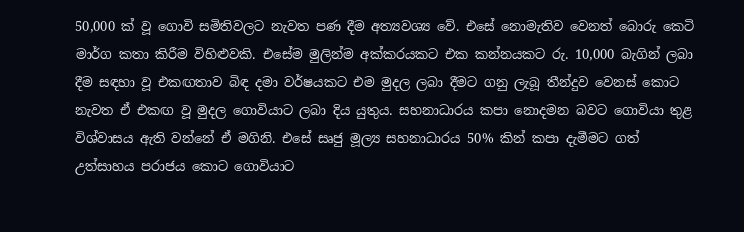50,000 ක්‌ වූ ගොවි සමිතිවලට නැවත පණ දීම අත්‍යවශ්‍ය වේ. එසේ නොමැතිව වෙනත් බොරු කෙටි මාර්ග කතා කිරීම විහිළුවකි. එසේම මුලින්ම අක්‌කරයකට එක කන්නයකට රු. 10,000 බැගින් ලබා දීම සඳහා වූ එකඟතාව බිඳ දමා වර්ෂයකට එම මුදල ලබා දීමට ගනු ලැබූ තීන්දුව වෙනස්‌ කොට නැවත ඒ එකඟ වූ මුදල ගොවියාට ලබා දිය යුතුය. සහනාධාරය කපා නොදමන බවට ගොවියා තුළ විශ්වාසය ඇති වන්නේ ඒ මගිනි. එසේ සෘජු මූල්‍ය සහනාධාරය 50% කින් කපා දැමීමට ගත් උත්සාහය පරාජය කොට ගොවියාට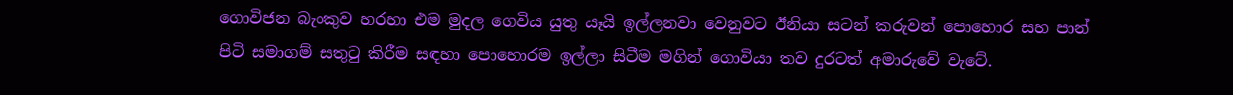ගොවිජන බැංකුව හරහා එම මුදල ගෙවිය යුතු යෑයි ඉල්ලනවා වෙනුවට ඊනියා සටන් කරුවන් පොහොර සහ පාන් පිටි සමාගම් සතුටු කිරීම සඳහා පොහොරම ඉල්ලා සිටීම මගින් ගොවියා තව දුරටත් අමාරුවේ වැටේ.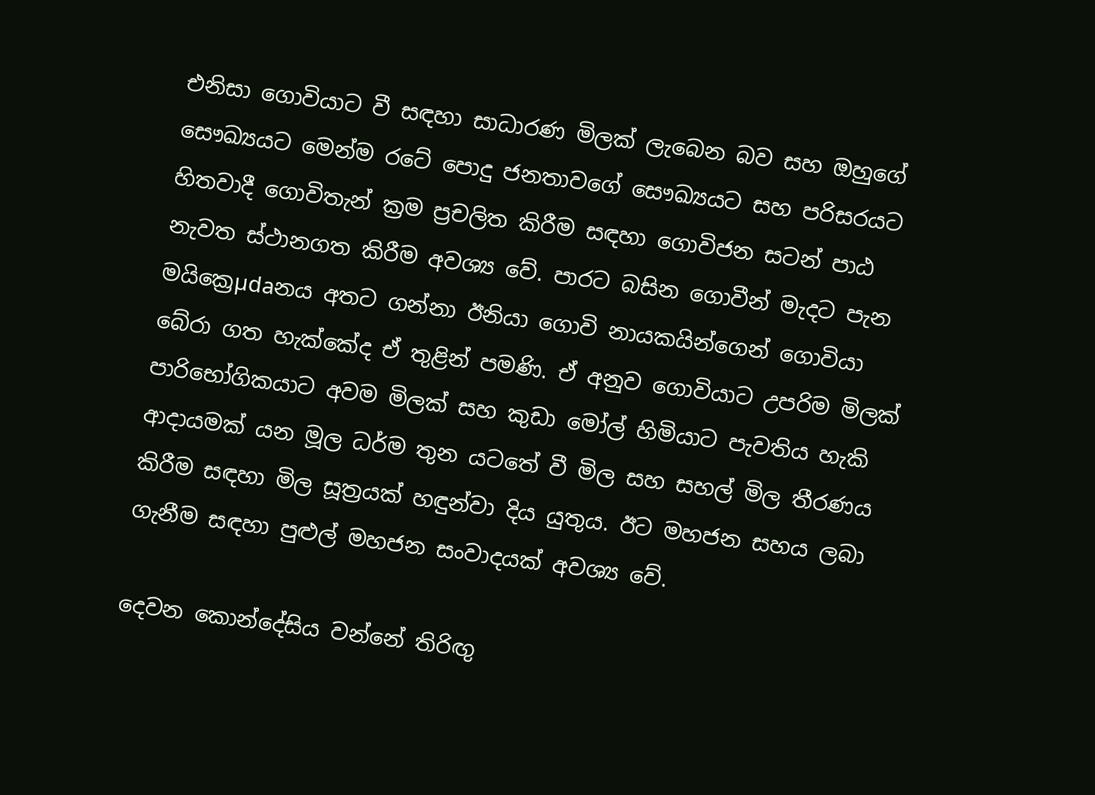එනිසා ගොවියාට වී සඳහා සාධාරණ මිලක්‌ ලැබෙන බව සහ ඔහුගේ සෞඛ්‍යයට මෙන්ම රටේ පොදු ජනතාවගේ සෞඛ්‍යයට සහ පරිසරයට හිතවාදී ගොවිතැන් ක්‍රම ප්‍රචලිත කිරීම සඳහා ගොවිජන සටන් පාඨ නැවත ස්‌ථානගත කිරීම අවශ්‍ය වේ. පාරට බසින ගොවීන් මැදට පැන මයික්‍රෙµdaනය අතට ගන්නා ඊනියා ගොවි නායකයින්ගෙන් ගොවියා බේරා ගත හැක්‌කේද ඒ තුළින් පමණි. ඒ අනුව ගොවියාට උපරිම මිලක්‌ පාරිභෝගිකයාට අවම මිලක්‌ සහ කුඩා මෝල් හිමියාට පැවතිය හැකි ආදායමක්‌ යන මූල ධර්ම තුන යටතේ වී මිල සහ සහල් මිල තීරණය කිරීම සඳහා මිල සූත්‍රයක්‌ හඳුන්වා දිය යුතුය. ඊට මහජන සහය ලබා ගැනීම සඳහා පුළුල් මහජන සංවාදයක්‌ අවශ්‍ය වේ.

දෙවන කොන්දේසිය වන්නේ තිරිඟු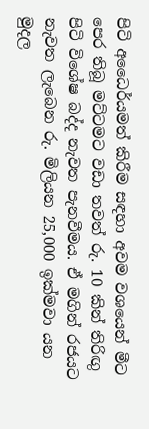පිටි අධෛර්යමත් කිරීම සඳහා අවම වශයෙන් මීට පෙර තිබූ මට්‌ටමට වඩා තවත් රු. 10 කින් තිරිඟු පිටි විශේෂ බද්ද නැවත පැනවීමය. ඒ මගින් රජයට නැවත ලැබෙන රු. මිලියන 25,000 ඉක්‌මවා යන මුදල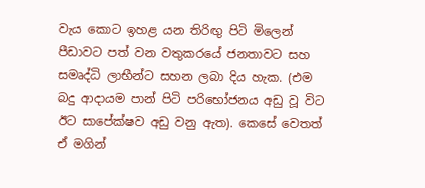වැය කොට ඉහළ යන තිරිඟු පිටි මිලෙන් පීඩාවට පත් වන වතුකරයේ ජනතාවට සහ සමෘද්ධි ලාභීන්ට සහන ලබා දිය හැක. (එම බදු ආදායම පාන් පිටි පරිභෝජනය අඩු වූ විට ඊට සාපේක්‌ෂව අඩු වනු ඇත). කෙසේ වෙතත් ඒ මගින්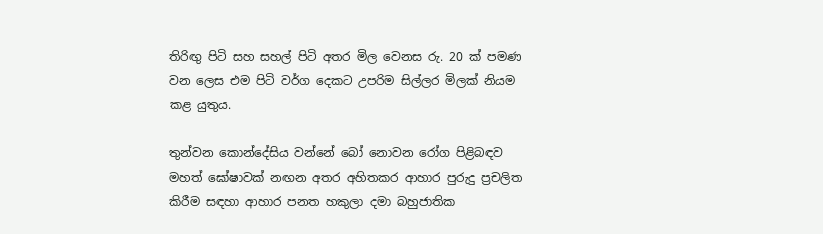තිරිඟු පිටි සහ සහල් පිටි අතර මිල වෙනස රු. 20 ක්‌ පමණ වන ලෙස එම පිටි වර්ග දෙකට උපරිම සිල්ලර මිලක්‌ නියම කළ යුතුය.

තුන්වන කොන්දේසිය වන්නේ බෝ නොවන රෝග පිළිබඳව මහත් ඝෝෂාවක්‌ නඟන අතර අහිතකර ආහාර පුරුදු ප්‍රචලිත කිරීම සඳහා ආහාර පනත හකුලා දමා බහුජාතික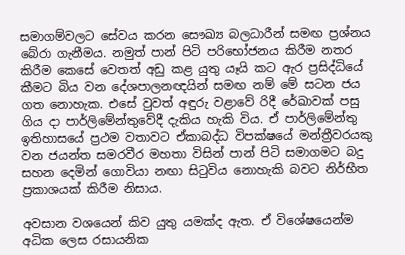සමාගම්වලට සේවය කරන සෞඛ්‍ය බලධාරීන් සමඟ ප්‍රශ්නය බේරා ගැනීමය. නමුත් පාන් පිටි පරිභෝජනය කිරීම නතර කිරීම කෙසේ වෙතත් අඩු කළ යුතු යෑයි කට ඇර ප්‍රසිද්ධියේ කීමට බිය වන දේශපාලනඥයින් සමඟ නම් මේ සටන ජය ගත නොහැක. එසේ වුවත් අඳුරු වළාවේ රිදී රේඛාවක්‌ පසු ගිය දා පාර්ලිමේන්තුවේදී දැකිය හැකි විය. ඒ පාර්ලිමේන්තු ඉතිහාසයේ ප්‍රථම වතාවට ඒකාබද්ධ විපක්‌ෂයේ මන්ත්‍රීවරයකු වන ජයන්ත සමරවීර මහතා විසින් පාන් පිටි සමාගමට බදු සහන දෙමින් ගොවියා නඟා සිටුවිය නොහැකි බවට නිර්භීත ප්‍රකාශයක්‌ කිරීම නිසාය.

අවසාන වශයෙන් කිව යුතු යමක්‌ද ඇත. ඒ විශේෂයෙන්ම අධික ලෙස රසායනික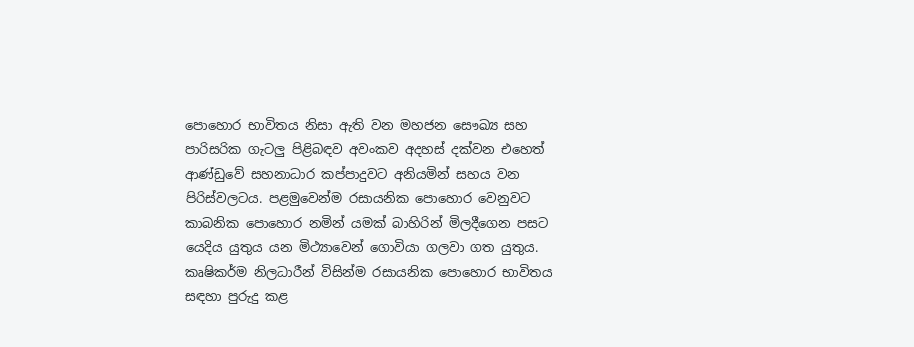පොහොර භාවිතය නිසා ඇති වන මහජන සෞඛ්‍ය සහ පාරිසරික ගැටලු පිළිබඳව අවංකව අදහස්‌ දක්‌වන එහෙත් ආණ්‌ඩුවේ සහනාධාර කප්පාදුවට අනියමින් සහය වන පිරිස්‌වලටය. පළමුවෙන්ම රසායනික පොහොර වෙනුවට කාබනික පොහොර නමින් යමක්‌ බාහිරින් මිලදීගෙන පසට යෙදිය යුතුය යන මිථ්‍යාවෙන් ගොවියා ගලවා ගත යුතුය. කෘෂිකර්ම නිලධාරීන් විසින්ම රසායනික පොහොර භාවිතය සඳහා පුරුදු කළ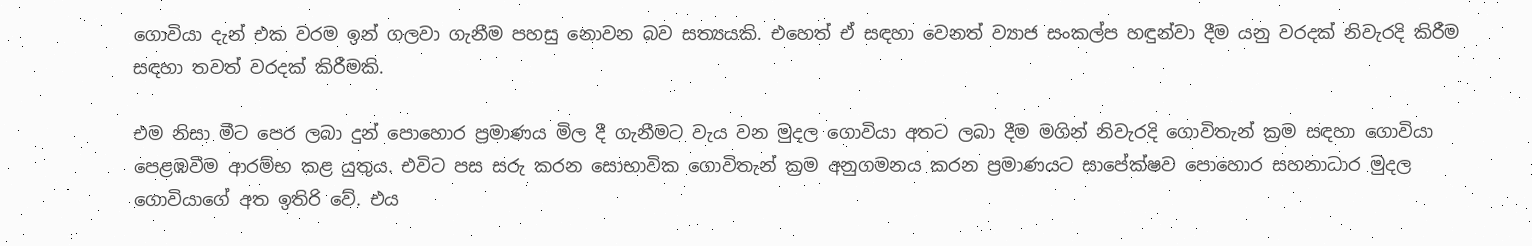ගොවියා දැන් එක වරම ඉන් ගලවා ගැනීම පහසු නොවන බව සත්‍යයකි. එහෙත් ඒ සඳහා වෙනත් ව්‍යාජ සංකල්ප හඳුන්වා දීම යනු වරදක්‌ නිවැරදි කිරීම සඳහා තවත් වරදක්‌ කිරීමකි.

එම නිසා මීට පෙර ලබා දුන් පොහොර ප්‍රමාණය මිල දී ගැනීමට වැය වන මුදල ගොවියා අතට ලබා දීම මගින් නිවැරදි ගොවිතැන් ක්‍රම සඳහා ගොවියා පෙළඹවීම ආරම්භ කළ යුතුය. එවිට පස සරු කරන සොභාවික ගොවිතැන් ක්‍රම අනුගමනය කරන ප්‍රමාණයට සාපේක්‌ෂව පොහොර සහනාධාර මුදල ගොවියාගේ අත ඉතිරි වේ. එය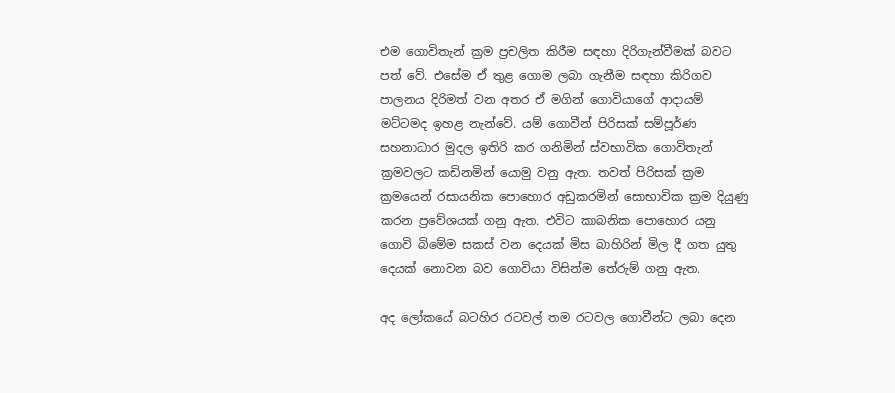එම ගොවිතැන් ක්‍රම ප්‍රචලිත කිරීම සඳහා දිරිගැන්වීමක්‌ බවට පත් වේ. එසේම ඒ තුළ ගොම ලබා ගැනීම සඳහා කිරිගව පාලනය දිරිමත් වන අතර ඒ මගින් ගොවියාගේ ආදායම් මට්‌ටමද ඉහළ නැන්වේ. යම් ගොවීන් පිරිසක්‌ සම්පූර්ණ සහනාධාර මුදල ඉතිරි කර ගනිමින් ස්‌වභාවික ගොවිතැන් ක්‍රමවලට කඩිනමින් යොමු වනු ඇත. තවත් පිරිසක්‌ ක්‍රම ක්‍රමයෙන් රසායනික පොහොර අඩුකරමින් සොභාවික ක්‍රම දියුණු කරන ප්‍රවේශයක්‌ ගනු ඇත. එවිට කාබනික පොහොර යනු ගොවි බිමේම සකස්‌ වන දෙයක්‌ මිස බාහිරින් මිල දී ගත යුතු දෙයක්‌ නොවන බව ගොවියා විසින්ම තේරුම් ගනු ඇත.

අද ලෝකයේ බටහිර රටවල් තම රටවල ගොවීන්ට ලබා දෙන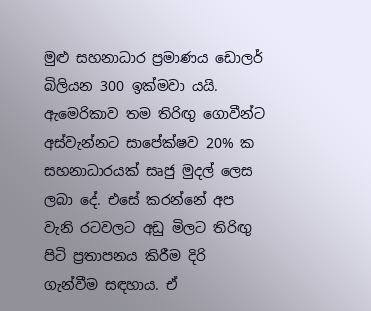මුළු සහනාධාර ප්‍රමාණය ඩොලර් බිලියන 300 ඉක්‌මවා යයි. ඇමෙරිකාව තම තිරිඟු ගොවීන්ට අස්‌වැන්නට සාපේක්‌ෂව 20% ක සහනාධාරයක්‌ සෘජු මුදල් ලෙස ලබා දේ. එසේ කරන්නේ අප වැනි රටවලට අඩු මිලට තිරිඟු පිටි ප්‍රතාපනය කිරීම දිරි ගැන්වීම සඳහාය. ඒ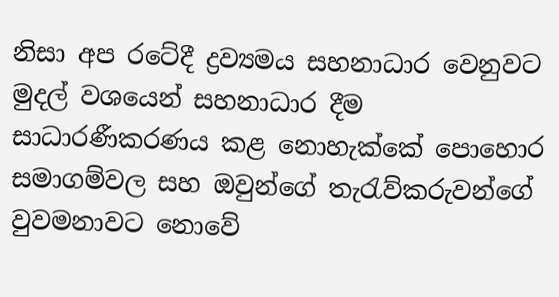නිසා අප රටේදී ද්‍රව්‍යමය සහනාධාර වෙනුවට මුදල් වශයෙන් සහනාධාර දීම සාධාරණීකරණය කළ නොහැක්‌කේ පොහොර සමාගම්වල සහ ඔවුන්ගේ තැරැව්කරුවන්ගේ වුවමනාවට නොවේ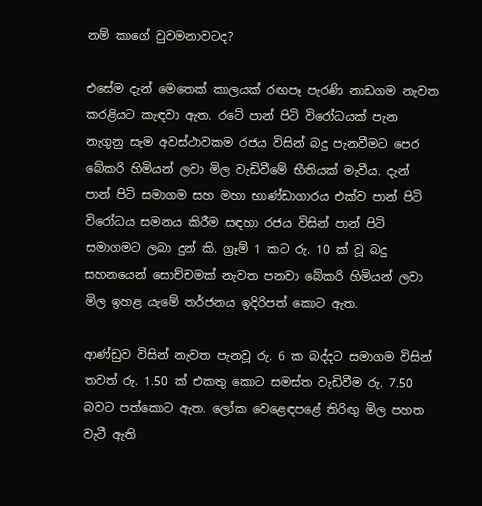නම් කාගේ වුවමනාවටද?

එසේම දැන් මෙතෙක්‌ කාලයක්‌ රඟපෑ පැරණි නාඩගම නැවත කරළියට කැඳවා ඇත. රටේ පාන් පිටි විරෝධයක්‌ පැන නැගුනු සැම අවස්‌ථාවකම රජය විසින් බදු පැනවීමට පෙර බේකරි හිමියන් ලවා මිල වැඩිවීමේ භීතියක්‌ මැවීය. දැන් පාන් පිටි සමාගම සහ මහා භාණ්‌ඩාගාරය එක්‌ව පාන් පිටි විරෝධය සමනය කිරීම සඳහා රජය විසින් පාන් පිටි සමාගමට ලබා දුන් කි. ග්‍රෑම් 1 කට රු. 10 ක්‌ වූ බදු සහනයෙන් සොච්චමක්‌ නැවත පනවා බේකරි හිමියන් ලවා මිල ඉහළ යැමේ තර්ජනය ඉදිරිපත් කොට ඇත.

ආණ්‌ඩුව විසින් නැවත පැනවූ රු. 6 ක බද්දට සමාගම විසින් තවත් රු. 1.50 ක්‌ එකතු කොට සමස්‌ත වැඩිවීම රු. 7.50 බවට පත්කොට ඇත. ලෝක වෙළෙඳපළේ තිරිඟු මිල පහත වැටී ඇති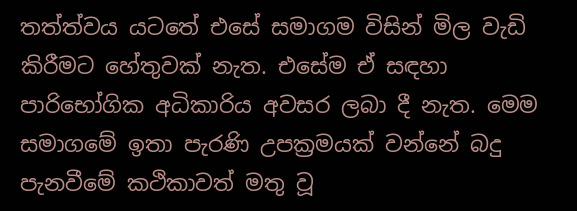තත්ත්වය යටතේ එසේ සමාගම විසින් මිල වැඩි කිරීමට හේතුවක්‌ නැත. එසේම ඒ සඳහා පාරිභෝගික අධිකාරිය අවසර ලබා දී නැත. මෙම සමාගමේ ඉතා පැරණි උපක්‍රමයක්‌ වන්නේ බදු පැනවීමේ කථිකාවත් මතු වූ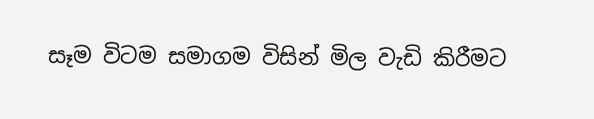සෑම විටම සමාගම විසින් මිල වැඩි කිරීමට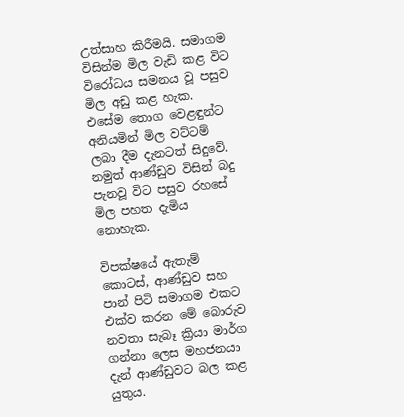උත්සාහ කිරීමයි. සමාගම විසින්ම මිල වැඩි කළ විට විරෝධය සමනය වූ පසුව මිල අඩු කළ හැක. එසේම තොග වෙළඳුන්ට අනියමින් මිල වට්‌ටම් ලබා දීම දැනටත් සිදුවේ. නමුත් ආණ්‌ඩුව විසින් බදු පැනවූ විට පසුව රහසේ මිල පහත දැමිය නොහැක.

විපක්‌ෂයේ ඇතැම් කොටස්‌, ආණ්‌ඩුව සහ පාන් පිටි සමාගම එකට එක්‌ව කරන මේ බොරුව නවතා සැබෑ ක්‍රියා මාර්ග ගන්නා ලෙස මහජනයා දැන් ආණ්‌ඩුවට බල කළ යුතුය.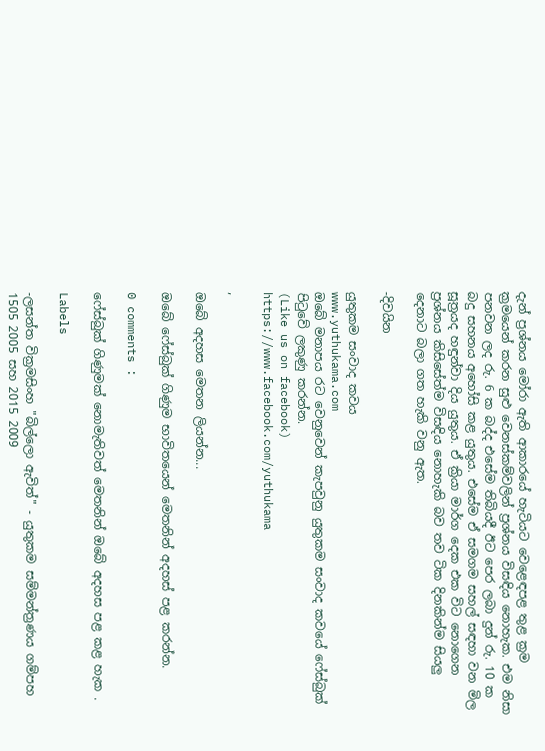දැන් ප්‍රශ්නය මෝරා ඇති ආකාරයේ හැටියට වෙළෙඳපළ තුළ ක්‍රම ක්‍රමයෙන් කරන සුළු වෙනස්‌කම්වලින් ප්‍රශ්නය විසඳිය නොහැක. එම නිසා පනවන ලද රු. 6 ක බද්ද එසේම තිබියදී ඊට පෙර ලබා දුන් රු. 10 ක බදු සහනය අහෝසි කළ යුතුය. එසේම ඒ සමගම සහල් සඳහා වන මිල සූත්‍රයද හඳුන්වා දිය යුතුය. ඒ ක්‍රියා මාර්ග දෙක එක විට නොගෙන ප්‍රශ්නය කිසිසේත්ම විසඳිය නොහැකි බව තව ටික දිනකින්ම සියලු දෙනාට බලා ගත හැකි වනු ඇත.

-දිවයින

යුතුකම සංවාද කවය
www.yuthukama.com
ඔබේ මනාපය රට වෙනුවෙන් කැපවුනු යුතුකම සංවාද කවයේ ෆේස්බුක් පිටුවේ ලකුණු කරන්න.
(Like us on facebook)
https://www.facebook.com/yuthukama

,

ඔබේ අදහස මෙතන ලියන්න...

ඔබේ ෆේස්බුක් ගිණුම භාවිතයෙන් මෙතනින් අදහස් පළ කරන්න.

0 comments :

ෆේස්බුක් ගිණුමක් නොමැතිවත් මෙතනින් ඔබේ අදහස පළ කළ හැක .

Labels

-ලසන්ත වික්‍රමසිංහ "බිල්ලො ඇවිත්" - යුතුකම සම්මන්ත්‍රණය ගම්පහ 1505 2005 සහ 2015 2009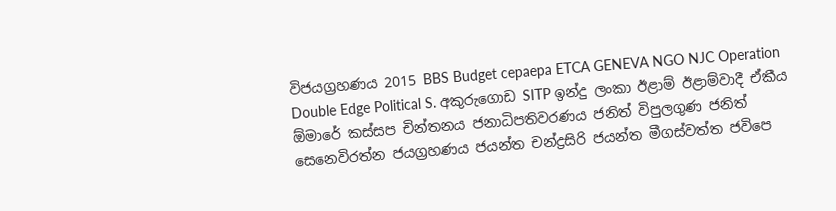විජයග්‍රහණය 2015 BBS Budget cepaepa ETCA GENEVA NGO NJC Operation Double Edge Political S. අකුරුගොඩ SITP ඉන්දු ලංකා ඊළාම් ඊළාම්වාදී ඒකීය ඕමාරේ කස්‌සප චින්තනය ජනාධිපතිවරණය ජනිත් විපුලගුණ ජනිත් සෙනෙවිරත්න ජයග්‍රහණය ජයන්ත චන්ද්‍රසිරි ජයන්ත මීගස්වත්ත ජවිපෙ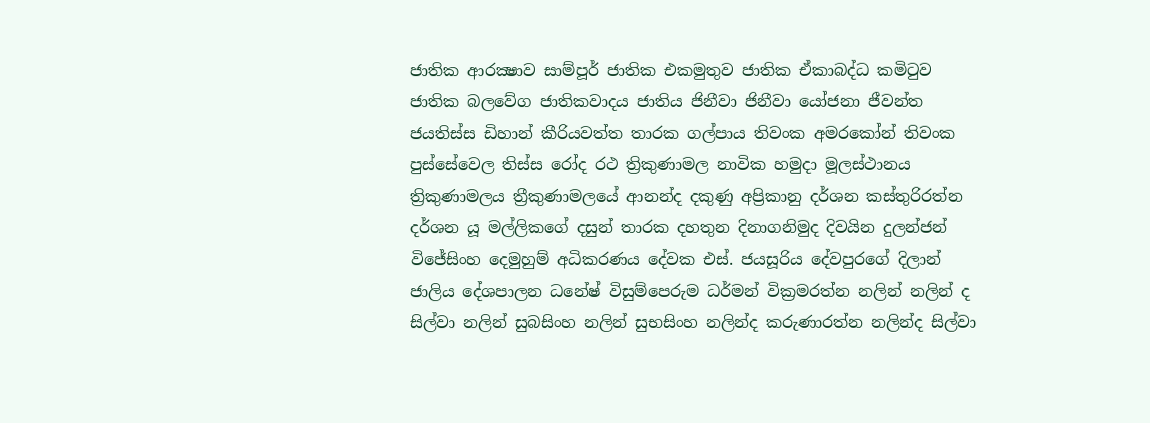ජාතික ආරක්‍ෂාව සාම්පූර් ජාතික එකමුතුව ජාතික ඒකාබද්ධ කමිටුව ජාතික බලවේග ජාතිකවාදය ජාතිය ජිනීවා ජිනීවා යෝජනා ජීවන්ත ජයතිස්ස ඩිහාන් කීරියවත්ත තාරක ගල්පාය තිවංක අමරකෝන් තිවංක පුස්සේවෙල තිස්‌ස රෝද රථ ත්‍රිකුණාමල නාවික හමුදා මූලස්‌ථානය ත්‍රිකුණාමලය ත්‍රීකුණාමලයේ ආනන්ද දකුණු අප්‍රිකානු දර්ශන කස්තුරිරත්න දර්ශන යූ මල්ලිකගේ දසුන් තාරක දහතුන දිනාගනිමුද දිවයින දුලන්ජන් විජේසිංහ දෙමුහුම් අධිකරණය දේවක එස්. ජයසූරිය දේවපුරගේ දිලාන් ජාලිය දේශපාලන ධනේෂ් විසුම්පෙරුම ධර්මන් වික්‍රමරත්න නලින් නලින් ද සිල්වා නලින් සුබසිංහ නලින් සුභසිංහ නලින්ද කරුණාරත්න නලින්ද සිල්වා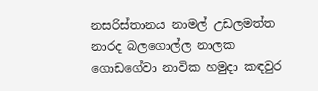නසරිස්‌තානය නාමල් උඩලමත්ත නාරද බලගොල්ල නාලක ගොඩගේවා නාවික හමුදා කඳවුර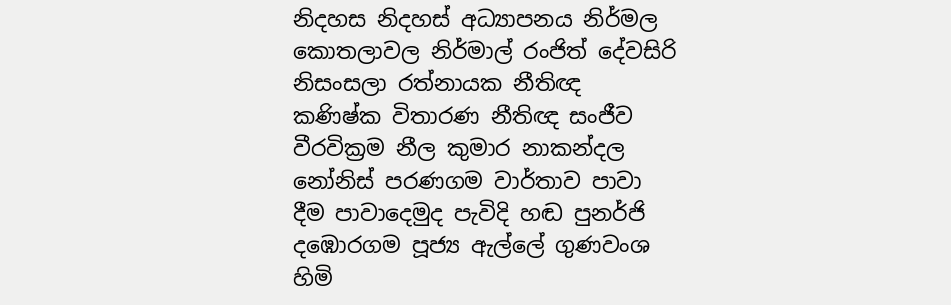නිදහස නිදහස් අධ්‍යාපනය නිර්මල කොතලාවල නිර්මාල් රංජිත් දේවසිරි නිසංසලා රත්නායක නීතිඥ කණිෂ්ක විතාරණ නීතිඥ සංජීව වීරවික්‍රම නීල කුමාර නාකන්දල නෝනිස් පරණගම වාර්තාව පාවා දීම පාවාදෙමුද පැවිදි හඬ පුනර්ජි දඹොරගම පූජ්‍ය ඇල්ලේ ගුණවංශ හිමි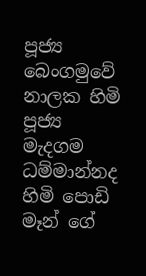පූජ්‍ය බෙංගමුවේ නාලක හිමි පූජ්‍ය මැදගම ධම්මාන්නද හිමි පොඩි මෑන් ගේ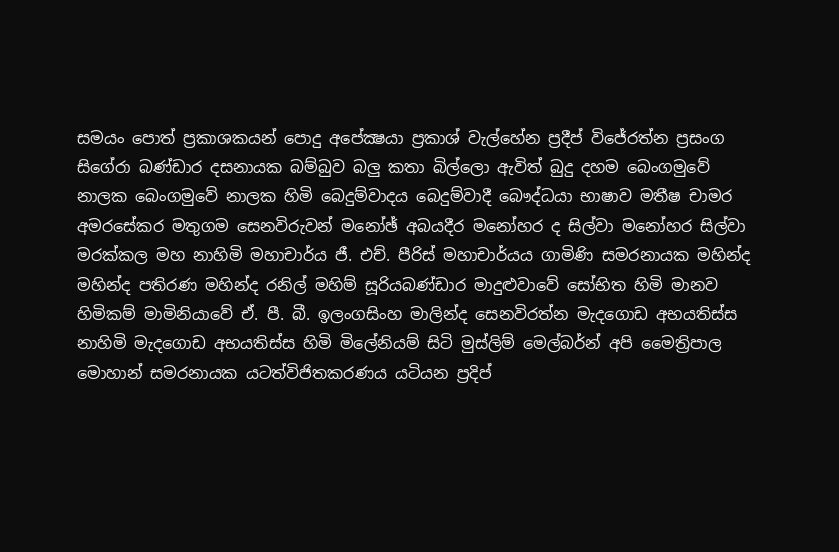සමයං පොත් ප්‍රකාශකයන් පොදු අපේක්‍ෂයා ප්‍රකාශ් වැල්හේන ප්‍රදීප් විජේරත්න ප්‍රසංග සිගේරා බණ්ඩාර දසනායක බම්බුව බලු කතා බිල්ලො ඇවිත් බුදු දහම බෙංගමුවේ නාලක බෙංගමුවේ නාලක හිමි බෙදුම්වාදය බෙදුම්වාදී බෞද්ධයා භාෂාව මතීෂ චාමර අමරසේකර මතුගම සෙනවිරුවන් මනෝඡ් අබයදීර මනෝහර ද සිල්වා මනෝහර සිල්වා මරක්කල මහ නාහිමි මහාචාර්ය ජී. එච්. පීරිස් මහාචාර්යය ගාමිණි සමරනායක මහින්ද මහින්ද පතිරණ මහින්ද රනිල් මහිම් සූරියබණ්ඩාර මාදුළුවාවේ සෝභිත හිමි මානව හිමිකම් මාමිනියාවේ ඒ. පී. බී. ඉලංගසිංහ මාලින්ද සෙනවිරත්න මැදගොඩ අභයතිස්ස නාහිමි මැදගොඩ අභයතිස්ස හිමි මිලේනියම් සිටි මුස්‌ලිම් මෙල්බර්න් අපි මෛත්‍රිපාල මොහාන් සමරනායක යටත්විජිතකරණය යටියන ප්‍රදිප්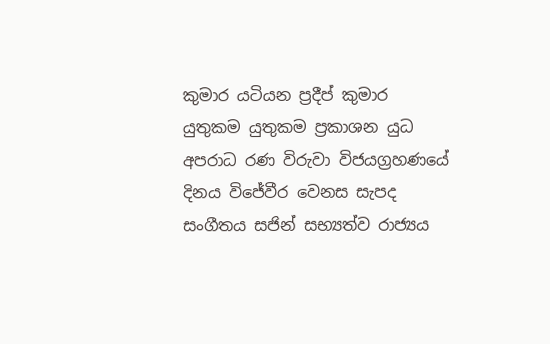කුමාර යටියන ප්‍රදීප් කුමාර යුතුකම යුතුකම ප්‍රකාශන යුධ අපරාධ රණ විරුවා විජයග්‍රහණයේ දිනය විජේවීර වෙනස සැපද සංගීතය සජින් සභ්‍යත්ව රාජ්‍යය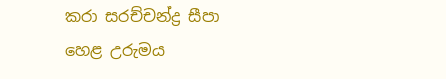කරා සරච්චන්ද්‍ර සීපා හෙළ උරුමය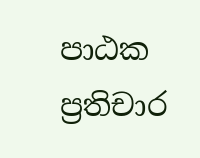පාඨක ප්‍රතිචාර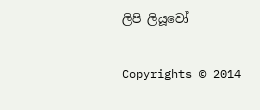ලිපි ලියූවෝ

Copyrights © 2014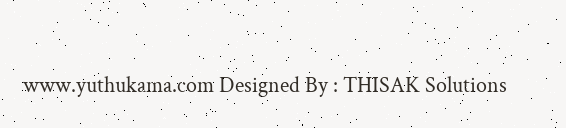www.yuthukama.com Designed By : THISAK Solutions